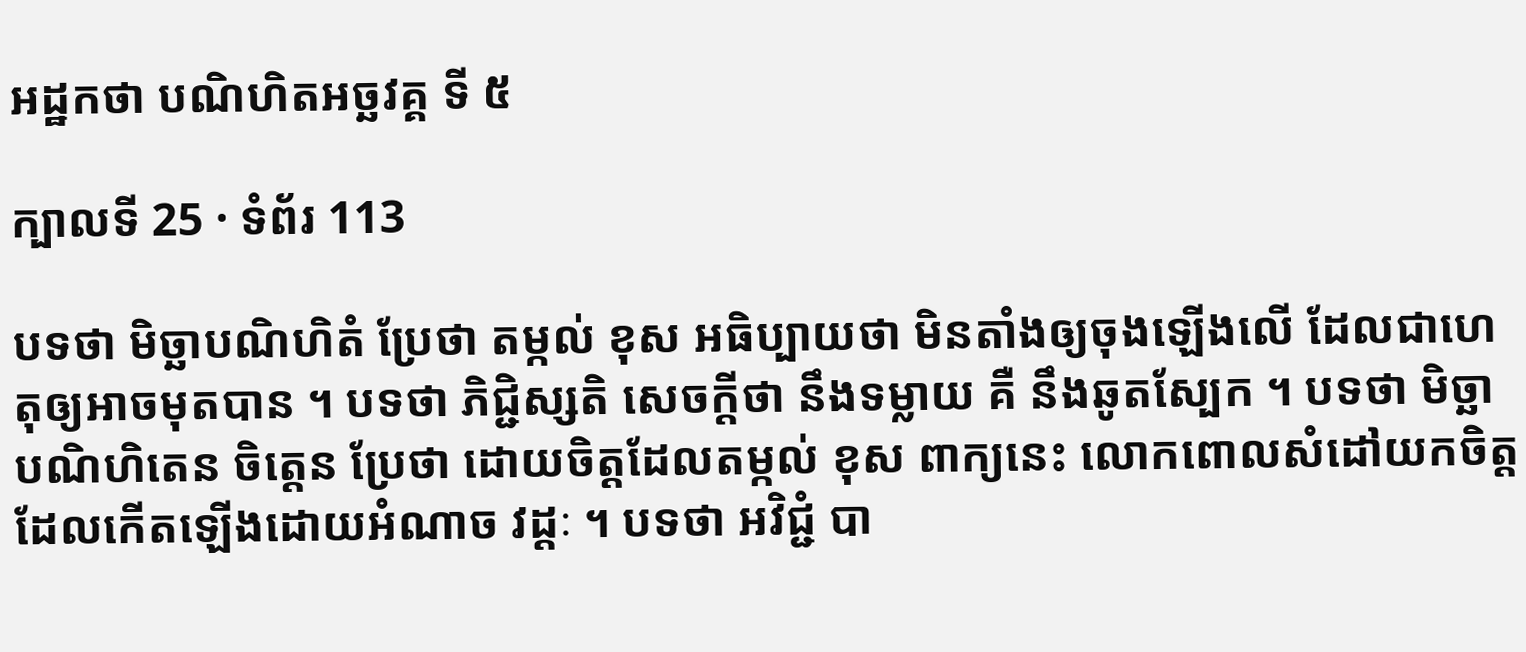អដ្ឋកថា បណិហិតអច្ឆវគ្គ ទី ៥

ក្បាលទី 25 · ទំព័រ 113

បទថា មិច្ឆាបណិហិតំ ប្រែថា តម្កល់ ខុស អធិប្បាយថា មិនតាំងឲ្យចុងឡើងលើ ដែលជាហេតុឲ្យអាចមុតបាន ។ បទថា ភិជ្ជិស្សតិ សេចក្តីថា នឹងទម្លាយ គឺ នឹងឆូតស្បែក ។ បទថា មិច្ឆាបណិហិតេន ចិត្តេន ប្រែថា ដោយចិត្តដែលតម្កល់ ខុស ពាក្យនេះ លោកពោលសំដៅយកចិត្ត ដែលកើតឡើងដោយអំណាច វដ្តៈ ។ បទថា អវិជ្ជំ បា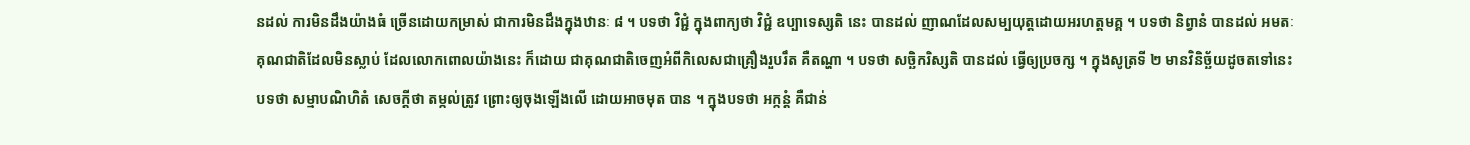នដល់ ការមិនដឹងយ៉ាងធំ ច្រើនដោយកម្រាស់ ជាការមិនដឹងក្នុងឋានៈ ៨ ។ បទថា វិជ្ជំ ក្នុងពាក្យថា វិជ្ជំ ឧប្បាទេស្សតិ នេះ បានដល់ ញាណដែលសម្បយុត្តដោយអរហត្តមគ្គ ។ បទថា និព្វានំ បានដល់ អមតៈ គុណជាតិដែលមិនស្លាប់ ដែលលោកពោលយ៉ាងនេះ ក៏ដោយ ជាគុណជាតិចេញអំពីកិលេសជាគ្រឿងរួបរឹត គឺតណ្ហា ។ បទថា សច្ឆិករិស្សតិ បានដល់ ធ្វើឲ្យប្រចក្ស ។ ក្នុងសូត្រទី ២ មានវិនិច្ឆ័យដូចតទៅនេះ បទថា សម្មាបណិហិតំ សេចក្តីថា តម្កល់ត្រូវ ព្រោះឲ្យចុងឡើងលើ ដោយអាចមុត បាន ។ ក្នុងបទថា អក្កន្តំ គឺជាន់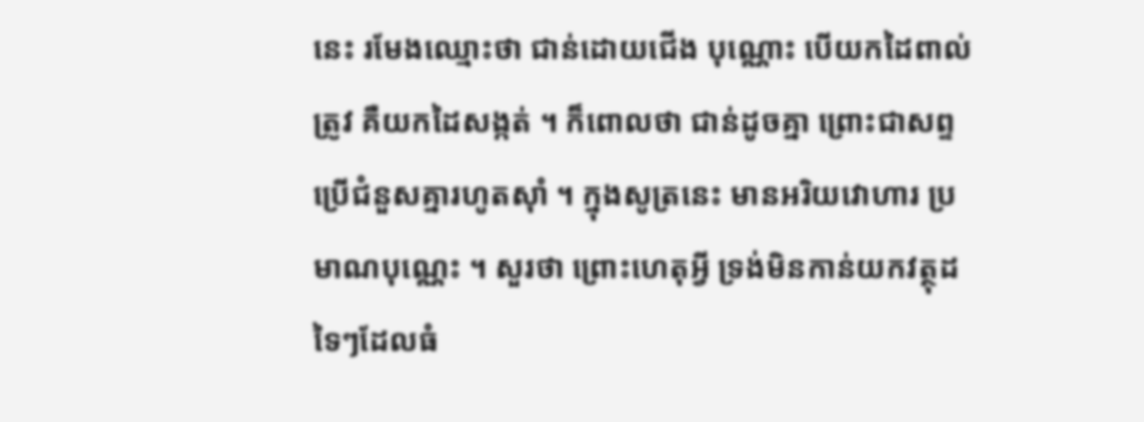នេះ រមែងឈ្មោះថា ជាន់ដោយជើង បុណ្ណោះ បើយកដៃពាល់ត្រូវ គឺយកដៃសង្កត់ ។ ក៏ពោលថា ជាន់ដូចគ្នា ព្រោះជាសព្ទប្រើជំនួសគ្នារហូតសុាំ ។ ក្នុងសូត្រនេះ មានអរិយវោហារ ប្រមាណបុណ្ណេះ ។ សួរថា ព្រោះហេតុអ្វី ទ្រង់មិនកាន់យកវត្ថុដទៃៗដែលធំ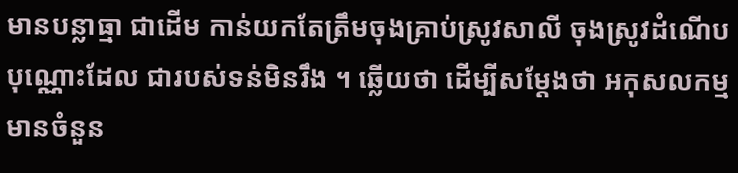មានបន្លាធ្មា ជាដើម កាន់យកតែត្រឹមចុងគ្រាប់ស្រូវសាលី ចុងស្រូវដំណើបបុណ្ណោះដែល ជារបស់ទន់មិនរឹង ។ ឆ្លើយថា ដើម្បីសម្តែងថា អកុសលកម្មមានចំនួន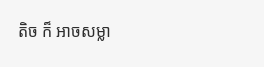តិច ក៏ អាចសម្លា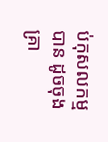ប់កុសលកម្មបាន ដូចចុងគ្រា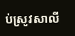ប់ស្រូវសាលី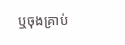ឬចុងគ្រាប់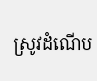ស្រូវដំណើប